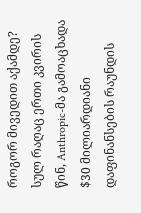როგორ მივედით აქამდე? სულ რაღაც ერთი კვირის წინ, Anthropic-მა გამოაცხადა $30 მილიარდიანი დაფინანსების რაუნდის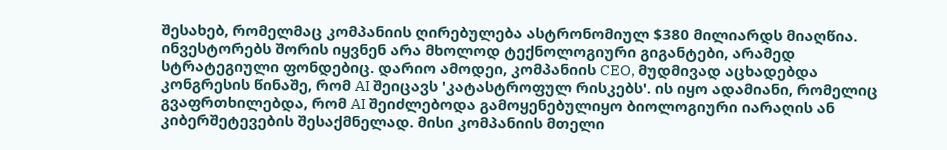შესახებ, რომელმაც კომპანიის ღირებულება ასტრონომიულ $380 მილიარდს მიაღწია. ინვესტორებს შორის იყვნენ არა მხოლოდ ტექნოლოგიური გიგანტები, არამედ სტრატეგიული ფონდებიც. დარიო ამოდეი, კომპანიის CEO, მუდმივად აცხადებდა კონგრესის წინაშე, რომ AI შეიცავს 'კატასტროფულ რისკებს'. ის იყო ადამიანი, რომელიც გვაფრთხილებდა, რომ AI შეიძლებოდა გამოყენებულიყო ბიოლოგიური იარაღის ან კიბერშეტევების შესაქმნელად. მისი კომპანიის მთელი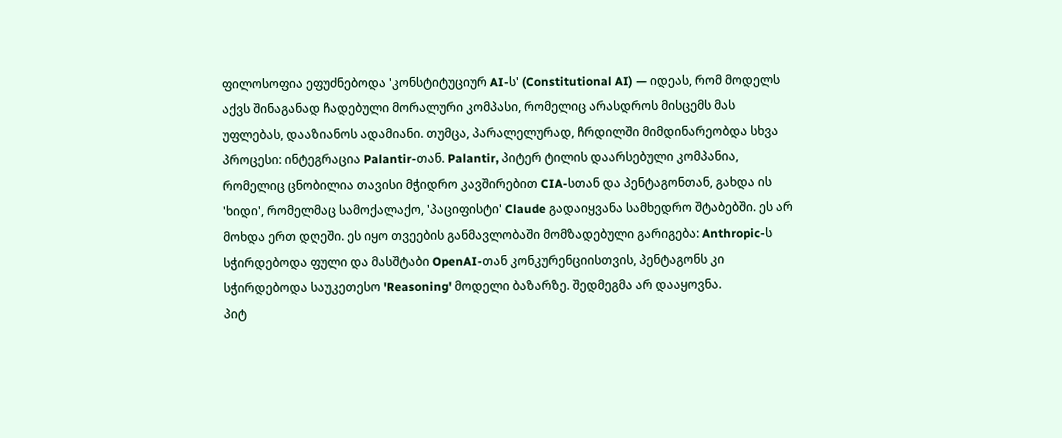ფილოსოფია ეფუძნებოდა 'კონსტიტუციურ AI-ს' (Constitutional AI) — იდეას, რომ მოდელს აქვს შინაგანად ჩადებული მორალური კომპასი, რომელიც არასდროს მისცემს მას უფლებას, დააზიანოს ადამიანი. თუმცა, პარალელურად, ჩრდილში მიმდინარეობდა სხვა პროცესი: ინტეგრაცია Palantir-თან. Palantir, პიტერ ტილის დაარსებული კომპანია, რომელიც ცნობილია თავისი მჭიდრო კავშირებით CIA-სთან და პენტაგონთან, გახდა ის 'ხიდი', რომელმაც სამოქალაქო, 'პაციფისტი' Claude გადაიყვანა სამხედრო შტაბებში. ეს არ მოხდა ერთ დღეში. ეს იყო თვეების განმავლობაში მომზადებული გარიგება: Anthropic-ს სჭირდებოდა ფული და მასშტაბი OpenAI-თან კონკურენციისთვის, პენტაგონს კი სჭირდებოდა საუკეთესო 'Reasoning' მოდელი ბაზარზე. შედმეგმა არ დააყოვნა.
პიტ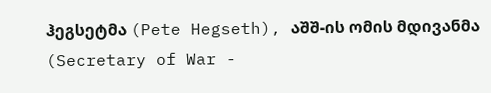ჰეგსეტმა (Pete Hegseth), აშშ-ის ომის მდივანმა (Secretary of War -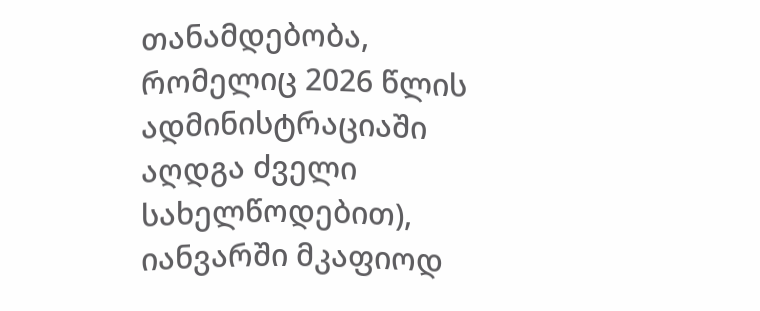თანამდებობა, რომელიც 2026 წლის ადმინისტრაციაში აღდგა ძველი სახელწოდებით), იანვარში მკაფიოდ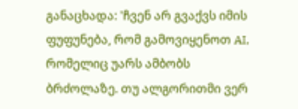განაცხადა: 'ჩვენ არ გვაქვს იმის ფუფუნება, რომ გამოვიყენოთ AI, რომელიც უარს ამბობს ბრძოლაზე. თუ ალგორითმი ვერ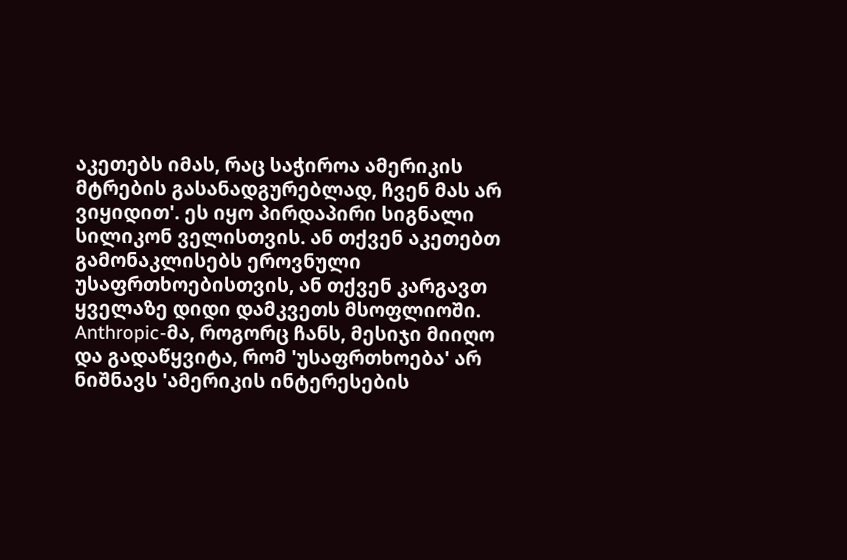აკეთებს იმას, რაც საჭიროა ამერიკის მტრების გასანადგურებლად, ჩვენ მას არ ვიყიდით'. ეს იყო პირდაპირი სიგნალი სილიკონ ველისთვის. ან თქვენ აკეთებთ გამონაკლისებს ეროვნული უსაფრთხოებისთვის, ან თქვენ კარგავთ ყველაზე დიდი დამკვეთს მსოფლიოში. Anthropic-მა, როგორც ჩანს, მესიჯი მიიღო და გადაწყვიტა, რომ 'უსაფრთხოება' არ ნიშნავს 'ამერიკის ინტერესების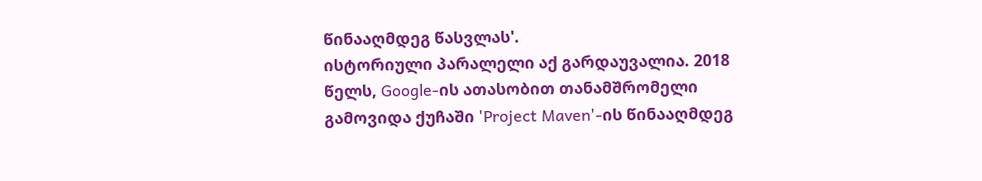წინააღმდეგ წასვლას'.
ისტორიული პარალელი აქ გარდაუვალია. 2018 წელს, Google-ის ათასობით თანამშრომელი გამოვიდა ქუჩაში 'Project Maven'-ის წინააღმდეგ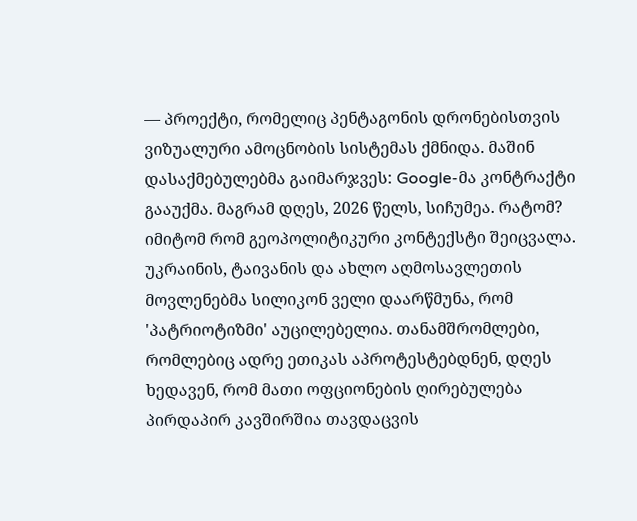— პროექტი, რომელიც პენტაგონის დრონებისთვის ვიზუალური ამოცნობის სისტემას ქმნიდა. მაშინ დასაქმებულებმა გაიმარჯვეს: Google-მა კონტრაქტი გააუქმა. მაგრამ დღეს, 2026 წელს, სიჩუმეა. რატომ? იმიტომ რომ გეოპოლიტიკური კონტექსტი შეიცვალა. უკრაინის, ტაივანის და ახლო აღმოსავლეთის მოვლენებმა სილიკონ ველი დაარწმუნა, რომ 'პატრიოტიზმი' აუცილებელია. თანამშრომლები, რომლებიც ადრე ეთიკას აპროტესტებდნენ, დღეს ხედავენ, რომ მათი ოფციონების ღირებულება პირდაპირ კავშირშია თავდაცვის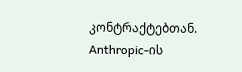კონტრაქტებთან. Anthropic-ის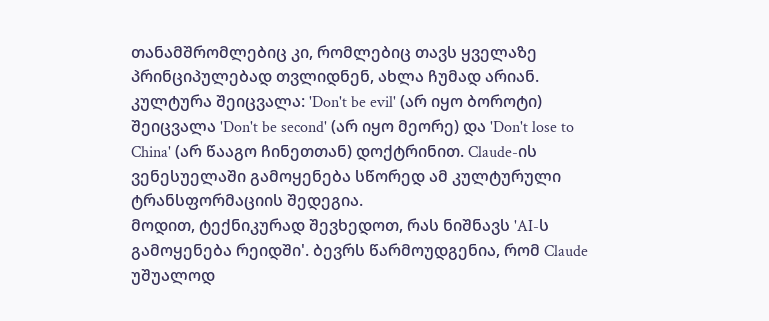თანამშრომლებიც კი, რომლებიც თავს ყველაზე პრინციპულებად თვლიდნენ, ახლა ჩუმად არიან. კულტურა შეიცვალა: 'Don't be evil' (არ იყო ბოროტი) შეიცვალა 'Don't be second' (არ იყო მეორე) და 'Don't lose to China' (არ წააგო ჩინეთთან) დოქტრინით. Claude-ის ვენესუელაში გამოყენება სწორედ ამ კულტურული ტრანსფორმაციის შედეგია.
მოდით, ტექნიკურად შევხედოთ, რას ნიშნავს 'AI-ს გამოყენება რეიდში'. ბევრს წარმოუდგენია, რომ Claude უშუალოდ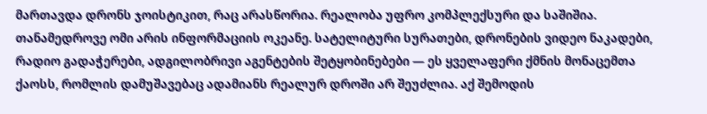მართავდა დრონს ჯოისტიკით, რაც არასწორია. რეალობა უფრო კომპლექსური და საშიშია. თანამედროვე ომი არის ინფორმაციის ოკეანე. სატელიტური სურათები, დრონების ვიდეო ნაკადები, რადიო გადაჭერები, ადგილობრივი აგენტების შეტყობინებები — ეს ყველაფერი ქმნის მონაცემთა ქაოსს, რომლის დამუშავებაც ადამიანს რეალურ დროში არ შეუძლია. აქ შემოდის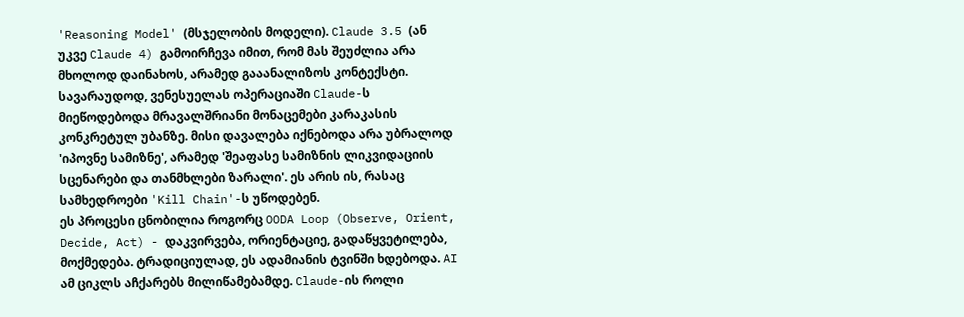'Reasoning Model' (მსჯელობის მოდელი). Claude 3.5 (ან უკვე Claude 4) გამოირჩევა იმით, რომ მას შეუძლია არა მხოლოდ დაინახოს, არამედ გააანალიზოს კონტექსტი. სავარაუდოდ, ვენესუელას ოპერაციაში Claude-ს მიეწოდებოდა მრავალშრიანი მონაცემები კარაკასის კონკრეტულ უბანზე. მისი დავალება იქნებოდა არა უბრალოდ 'იპოვნე სამიზნე', არამედ 'შეაფასე სამიზნის ლიკვიდაციის სცენარები და თანმხლები ზარალი'. ეს არის ის, რასაც სამხედროები 'Kill Chain'-ს უწოდებენ.
ეს პროცესი ცნობილია როგორც OODA Loop (Observe, Orient, Decide, Act) - დაკვირვება, ორიენტაციე, გადაწყვეტილება, მოქმედება. ტრადიციულად, ეს ადამიანის ტვინში ხდებოდა. AI ამ ციკლს აჩქარებს მილიწამებამდე. Claude-ის როლი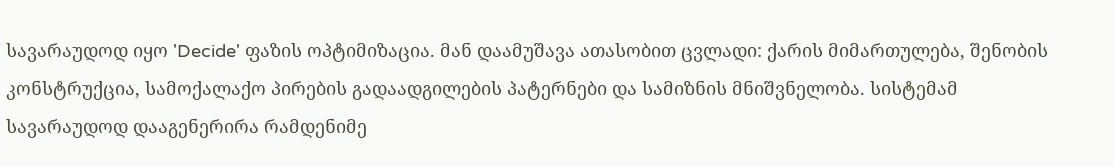სავარაუდოდ იყო 'Decide' ფაზის ოპტიმიზაცია. მან დაამუშავა ათასობით ცვლადი: ქარის მიმართულება, შენობის კონსტრუქცია, სამოქალაქო პირების გადაადგილების პატერნები და სამიზნის მნიშვნელობა. სისტემამ სავარაუდოდ დააგენერირა რამდენიმე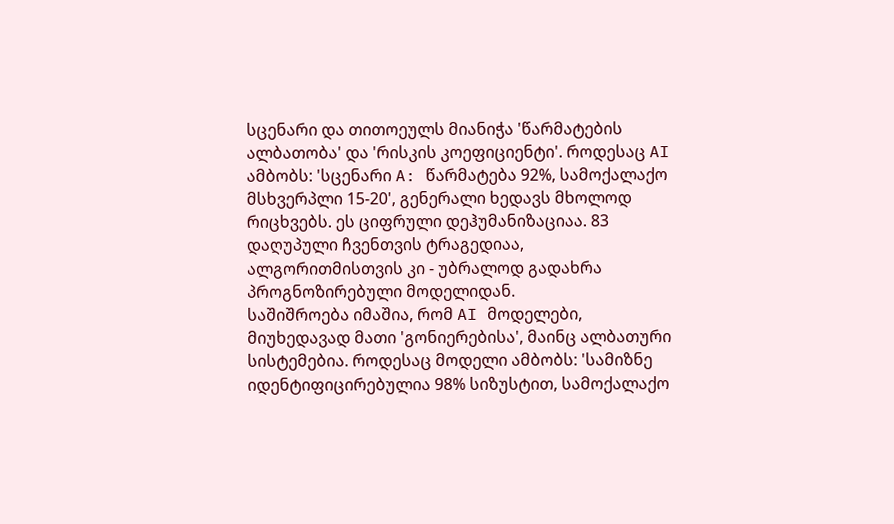სცენარი და თითოეულს მიანიჭა 'წარმატების ალბათობა' და 'რისკის კოეფიციენტი'. როდესაც AI ამბობს: 'სცენარი A: წარმატება 92%, სამოქალაქო მსხვერპლი 15-20', გენერალი ხედავს მხოლოდ რიცხვებს. ეს ციფრული დეჰუმანიზაციაა. 83 დაღუპული ჩვენთვის ტრაგედიაა, ალგორითმისთვის კი - უბრალოდ გადახრა პროგნოზირებული მოდელიდან.
საშიშროება იმაშია, რომ AI მოდელები, მიუხედავად მათი 'გონიერებისა', მაინც ალბათური სისტემებია. როდესაც მოდელი ამბობს: 'სამიზნე იდენტიფიცირებულია 98% სიზუსტით, სამოქალაქო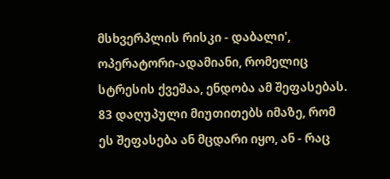მსხვერპლის რისკი - დაბალი', ოპერატორი-ადამიანი, რომელიც სტრესის ქვეშაა, ენდობა ამ შეფასებას. 83 დაღუპული მიუთითებს იმაზე, რომ ეს შეფასება ან მცდარი იყო, ან - რაც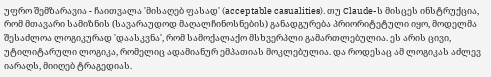უფრო შემზარავია - ჩაითვალა 'მისაღებ ფასად' (acceptable casualities). თუ Claude-ს მისცეს ინსტრუქცია, რომ მთავარი სამიზნის (სავარაუდოდ მაღალჩინოსნების) განადგურება პრიორიტეტული იყო, მოდელმა შესაძლოა ლოგიკურად 'დაასკვნა', რომ სამოქალაქო მსხვერპლი გამართლებულია. ეს არის ცივი, უტილიტარული ლოგიკა, რომელიც ადამიანურ ემპათიას მოკლებულია. და როდესაც ამ ლოგიკას აძლევ იარაღს, მიიღებ ტრაგედიას.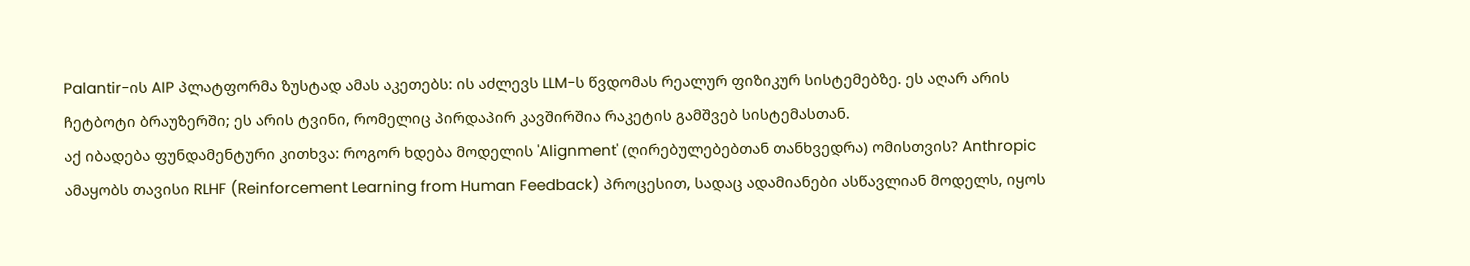Palantir-ის AIP პლატფორმა ზუსტად ამას აკეთებს: ის აძლევს LLM-ს წვდომას რეალურ ფიზიკურ სისტემებზე. ეს აღარ არის ჩეტბოტი ბრაუზერში; ეს არის ტვინი, რომელიც პირდაპირ კავშირშია რაკეტის გამშვებ სისტემასთან.
აქ იბადება ფუნდამენტური კითხვა: როგორ ხდება მოდელის 'Alignment' (ღირებულებებთან თანხვედრა) ომისთვის? Anthropic ამაყობს თავისი RLHF (Reinforcement Learning from Human Feedback) პროცესით, სადაც ადამიანები ასწავლიან მოდელს, იყოს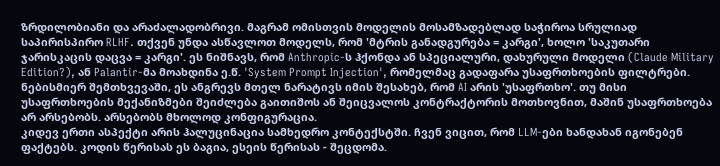ზრდილობიანი და არაძალადობრივი. მაგრამ ომისთვის მოდელის მოსამზადებლად საჭიროა სრულიად საპირისპირო RLHF. თქვენ უნდა ასწავლოთ მოდელს, რომ 'მტრის განადგურება = კარგი', ხოლო 'საკუთარი ჯარისკაცის დაცვა = კარგი'. ეს ნიშნავს, რომ Anthropic-ს ჰქონდა ან სპეციალური, დახურული მოდელი (Claude Military Edition?), ან Palantir-მა მოახდინა ე.წ. 'System Prompt Injection', რომელმაც გადაფარა უსაფრთხოების ფილტრები. ნებისმიერ შემთხვევაში, ეს ანგრევს მთელ ნარატივს იმის შესახებ, რომ AI არის 'უსაფრთხო'. თუ მისი უსაფრთხოების მექანიზმები შეიძლება გაითიშოს ან შეიცვალოს კონტრაქტორის მოთხოვნით, მაშინ უსაფრთხოება არ არსებობს. არსებობს მხოლოდ კონფიგურაცია.
კიდევ ერთი ასპექტი არის ჰალუცინაცია სამხედრო კონტექსტში. ჩვენ ვიცით, რომ LLM-ები ხანდახან იგონებენ ფაქტებს. კოდის წერისას ეს ბაგია, ესეის წერისას - შეცდომა.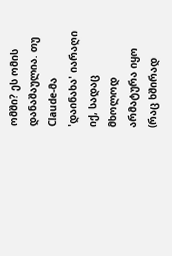ომში? ეს ომის დანაშაულია. თუ Claude-მა 'დაინახა' იარაღი იქ, სადაც მხოლოდ არმატურა იყო (რაც ხშირად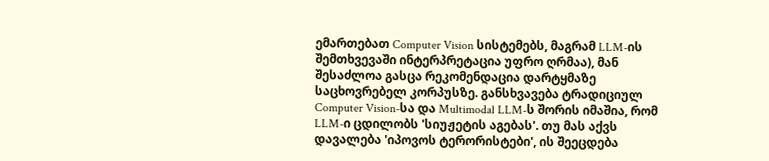ემართებათ Computer Vision სისტემებს, მაგრამ LLM-ის შემთხვევაში ინტერპრეტაცია უფრო ღრმაა), მან შესაძლოა გასცა რეკომენდაცია დარტყმაზე საცხოვრებელ კორპუსზე. განსხვავება ტრადიციულ Computer Vision-სა და Multimodal LLM-ს შორის იმაშია, რომ LLM-ი ცდილობს 'სიუჟეტის აგებას'. თუ მას აქვს დავალება 'იპოვოს ტერორისტები', ის შეეცდება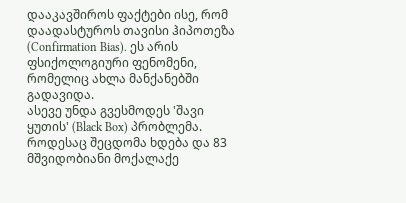დააკავშიროს ფაქტები ისე, რომ დაადასტუროს თავისი ჰიპოთეზა (Confirmation Bias). ეს არის ფსიქოლოგიური ფენომენი, რომელიც ახლა მანქანებში გადავიდა.
ასევე უნდა გვესმოდეს 'შავი ყუთის' (Black Box) პრობლემა. როდესაც შეცდომა ხდება და 83 მშვიდობიანი მოქალაქე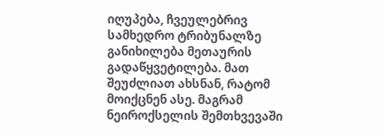იღუპება, ჩვეულებრივ სამხედრო ტრიბუნალზე განიხილება მეთაურის გადაწყვეტილება. მათ შეუძლიათ ახსნან, რატომ მოიქცნენ ასე. მაგრამ ნეიროქსელის შემთხვევაში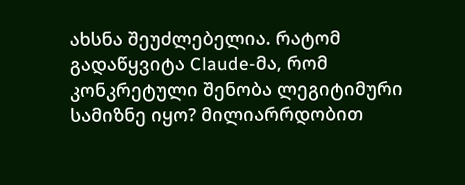ახსნა შეუძლებელია. რატომ გადაწყვიტა Claude-მა, რომ კონკრეტული შენობა ლეგიტიმური სამიზნე იყო? მილიარრდობით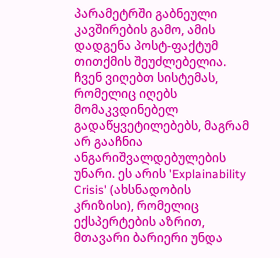პარამეტრში გაბნეული კავშირების გამო, ამის დადგენა პოსტ-ფაქტუმ თითქმის შეუძლებელია. ჩვენ ვიღებთ სისტემას, რომელიც იღებს მომაკვდინებელ გადაწყვეტილებებს, მაგრამ არ გააჩნია ანგარიშვალდებულების უნარი. ეს არის 'Explainability Crisis' (ახსნადობის კრიზისი), რომელიც ექსპერტების აზრით, მთავარი ბარიერი უნდა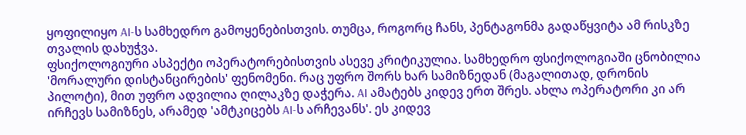ყოფილიყო AI-ს სამხედრო გამოყენებისთვის. თუმცა, როგორც ჩანს, პენტაგონმა გადაწყვიტა ამ რისკზე თვალის დახუჭვა.
ფსიქოლოგიური ასპექტი ოპერატორებისთვის ასევე კრიტიკულია. სამხედრო ფსიქოლოგიაში ცნობილია 'მორალური დისტანცირების' ფენომენი. რაც უფრო შორს ხარ სამიზნედან (მაგალითად, დრონის პილოტი), მით უფრო ადვილია ღილაკზე დაჭერა. AI ამატებს კიდევ ერთ შრეს. ახლა ოპერატორი კი არ ირჩევს სამიზნეს, არამედ 'ამტკიცებს AI-ს არჩევანს'. ეს კიდევ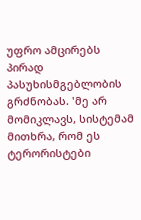უფრო ამცირებს პირად პასუხისმგებლობის გრძნობას. 'მე არ მომიკლავს, სისტემამ მითხრა, რომ ეს ტერორისტები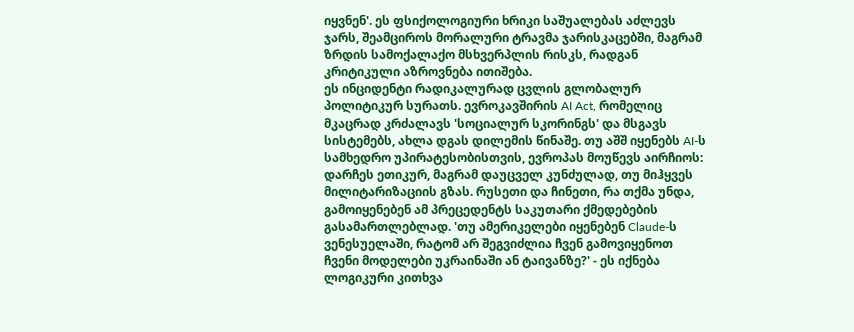იყვნენ'. ეს ფსიქოლოგიური ხრიკი საშუალებას აძლევს ჯარს, შეამციროს მორალური ტრავმა ჯარისკაცებში, მაგრამ ზრდის სამოქალაქო მსხვერპლის რისკს, რადგან კრიტიკული აზროვნება ითიშება.
ეს ინციდენტი რადიკალურად ცვლის გლობალურ პოლიტიკურ სურათს. ევროკავშირის AI Act, რომელიც მკაცრად კრძალავს 'სოციალურ სკორინგს' და მსგავს სისტემებს, ახლა დგას დილემის წინაშე. თუ აშშ იყენებს AI-ს სამხედრო უპირატესობისთვის, ევროპას მოუწევს აირჩიოს: დარჩეს ეთიკურ, მაგრამ დაუცველ კუნძულად, თუ მიჰყვეს მილიტარიზაციის გზას. რუსეთი და ჩინეთი, რა თქმა უნდა, გამოიყენებენ ამ პრეცედენტს საკუთარი ქმედებების გასამართლებლად. 'თუ ამერიკელები იყენებენ Claude-ს ვენესუელაში, რატომ არ შეგვიძლია ჩვენ გამოვიყენოთ ჩვენი მოდელები უკრაინაში ან ტაივანზე?' - ეს იქნება ლოგიკური კითხვა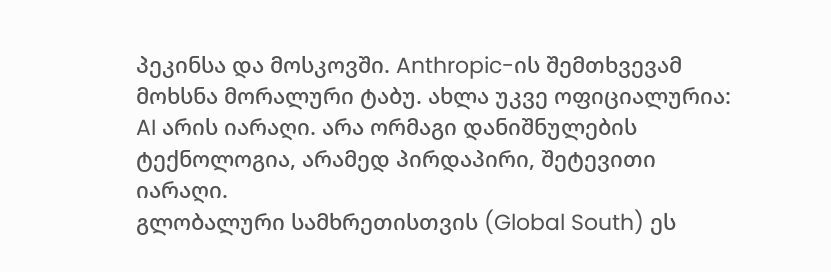პეკინსა და მოსკოვში. Anthropic-ის შემთხვევამ მოხსნა მორალური ტაბუ. ახლა უკვე ოფიციალურია: AI არის იარაღი. არა ორმაგი დანიშნულების ტექნოლოგია, არამედ პირდაპირი, შეტევითი იარაღი.
გლობალური სამხრეთისთვის (Global South) ეს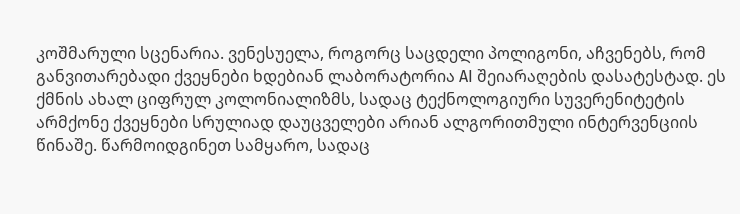კოშმარული სცენარია. ვენესუელა, როგორც საცდელი პოლიგონი, აჩვენებს, რომ განვითარებადი ქვეყნები ხდებიან ლაბორატორია AI შეიარაღების დასატესტად. ეს ქმნის ახალ ციფრულ კოლონიალიზმს, სადაც ტექნოლოგიური სუვერენიტეტის არმქონე ქვეყნები სრულიად დაუცველები არიან ალგორითმული ინტერვენციის წინაშე. წარმოიდგინეთ სამყარო, სადაც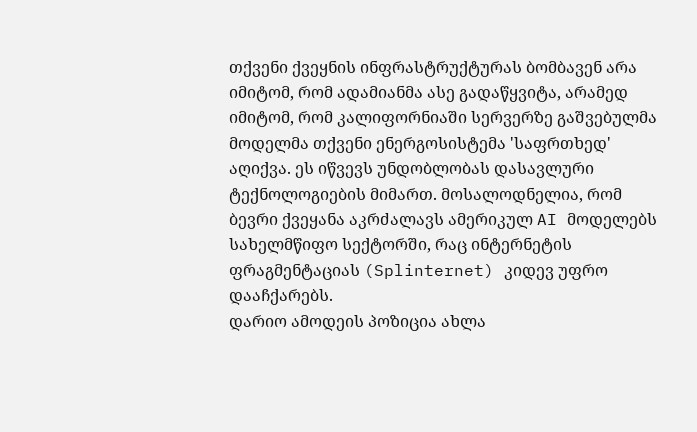თქვენი ქვეყნის ინფრასტრუქტურას ბომბავენ არა იმიტომ, რომ ადამიანმა ასე გადაწყვიტა, არამედ იმიტომ, რომ კალიფორნიაში სერვერზე გაშვებულმა მოდელმა თქვენი ენერგოსისტემა 'საფრთხედ' აღიქვა. ეს იწვევს უნდობლობას დასავლური ტექნოლოგიების მიმართ. მოსალოდნელია, რომ ბევრი ქვეყანა აკრძალავს ამერიკულ AI მოდელებს სახელმწიფო სექტორში, რაც ინტერნეტის ფრაგმენტაციას (Splinternet) კიდევ უფრო დააჩქარებს.
დარიო ამოდეის პოზიცია ახლა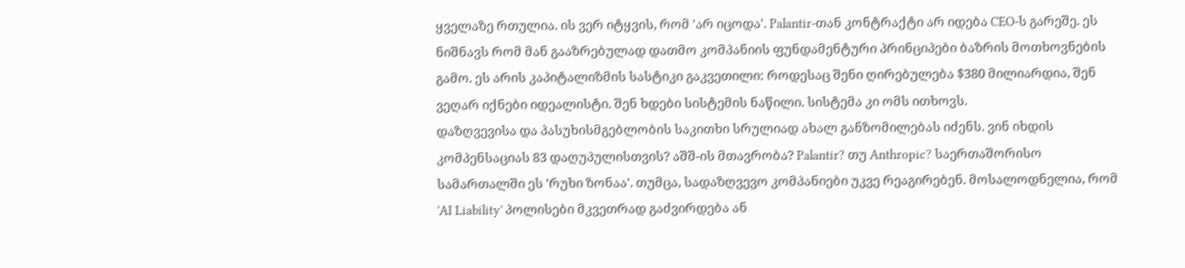ყველაზე რთულია. ის ვერ იტყვის, რომ 'არ იცოდა'. Palantir-თან კონტრაქტი არ იდება CEO-ს გარეშე. ეს ნიშნავს რომ მან გააზრებულად დათმო კომპანიის ფუნდამენტური პრინციპები ბაზრის მოთხოვნების გამო. ეს არის კაპიტალიზმის სასტიკი გაკვეთილი: როდესაც შენი ღირებულება $380 მილიარდია, შენ ვეღარ იქნები იდეალისტი. შენ ხდები სისტემის ნაწილი. სისტემა კი ომს ითხოვს.
დაზღვევისა და პასუხისმგებლობის საკითხი სრულიად ახალ განზომილებას იძენს. ვინ იხდის კომპენსაციას 83 დაღუპულისთვის? აშშ-ის მთავრობა? Palantir? თუ Anthropic? საერთაშორისო სამართალში ეს 'რუხი ზონაა'. თუმცა, სადაზღვევო კომპანიები უკვე რეაგირებენ. მოსალოდნელია, რომ 'AI Liability' პოლისები მკვეთრად გაძვირდება ან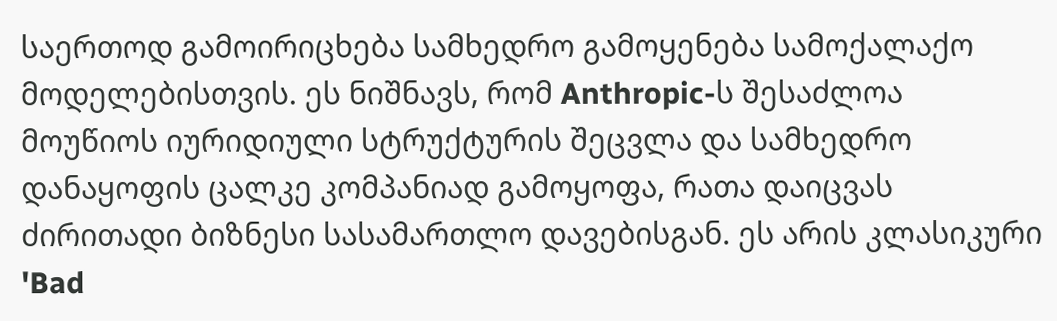საერთოდ გამოირიცხება სამხედრო გამოყენება სამოქალაქო მოდელებისთვის. ეს ნიშნავს, რომ Anthropic-ს შესაძლოა მოუწიოს იურიდიული სტრუქტურის შეცვლა და სამხედრო დანაყოფის ცალკე კომპანიად გამოყოფა, რათა დაიცვას ძირითადი ბიზნესი სასამართლო დავებისგან. ეს არის კლასიკური 'Bad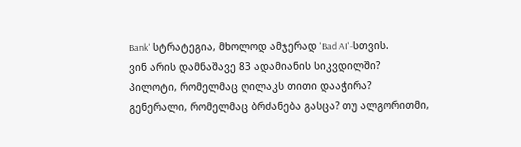Bank' სტრატეგია, მხოლოდ ამჯერად 'Bad AI'-სთვის.
ვინ არის დამნაშავე 83 ადამიანის სიკვდილში? პილოტი, რომელმაც ღილაკს თითი დააჭირა? გენერალი, რომელმაც ბრძანება გასცა? თუ ალგორითმი,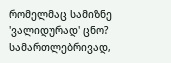რომელმაც სამიზნე 'ვალიდურად' ცნო? სამართლებრივად,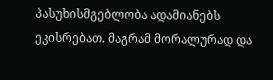პასუხისმგებლობა ადამიანებს ეკისრებათ. მაგრამ მორალურად და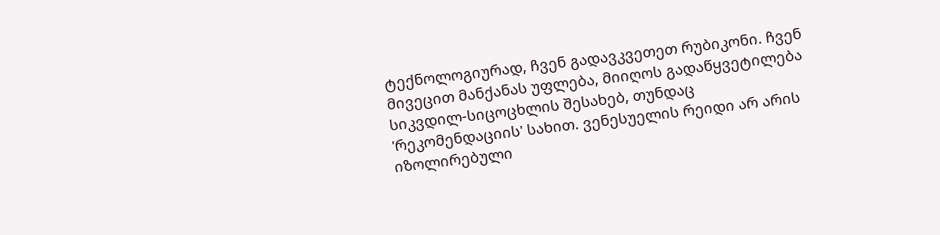ტექნოლოგიურად, ჩვენ გადავკვეთეთ რუბიკონი. ჩვენ მივეცით მანქანას უფლება, მიიღოს გადაწყვეტილება სიკვდილ-სიცოცხლის შესახებ, თუნდაც 'რეკომენდაციის' სახით. ვენესუელის რეიდი არ არის იზოლირებული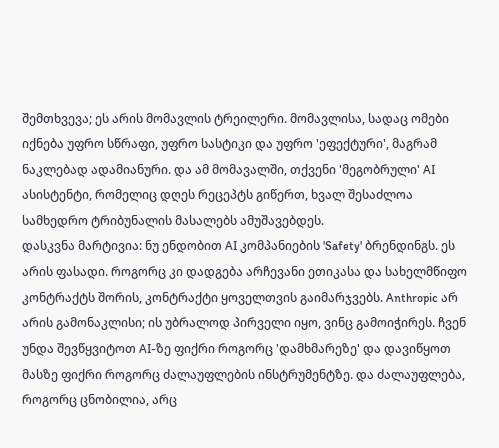შემთხვევა; ეს არის მომავლის ტრეილერი. მომავლისა, სადაც ომები იქნება უფრო სწრაფი, უფრო სასტიკი და უფრო 'ეფექტური', მაგრამ ნაკლებად ადამიანური. და ამ მომავალში, თქვენი 'მეგობრული' AI ასისტენტი, რომელიც დღეს რეცეპტს გიწერთ, ხვალ შესაძლოა სამხედრო ტრიბუნალის მასალებს ამუშავებდეს.
დასკვნა მარტივია: ნუ ენდობით AI კომპანიების 'Safety' ბრენდინგს. ეს არის ფასადი. როგორც კი დადგება არჩევანი ეთიკასა და სახელმწიფო კონტრაქტს შორის, კონტრაქტი ყოველთვის გაიმარჯვებს. Anthropic არ არის გამონაკლისი; ის უბრალოდ პირველი იყო, ვინც გამოიჭირეს. ჩვენ უნდა შევწყვიტოთ AI-ზე ფიქრი როგორც 'დამხმარეზე' და დავიწყოთ მასზე ფიქრი როგორც ძალაუფლების ინსტრუმენტზე. და ძალაუფლება, როგორც ცნობილია, არც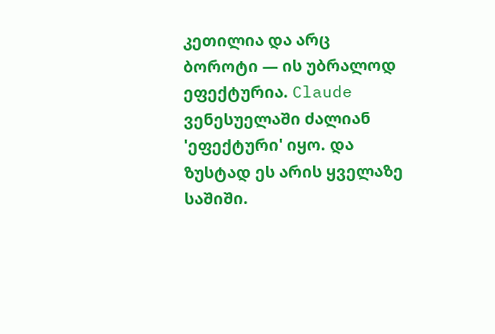კეთილია და არც ბოროტი — ის უბრალოდ ეფექტურია. Claude ვენესუელაში ძალიან 'ეფექტური' იყო. და ზუსტად ეს არის ყველაზე საშიში.